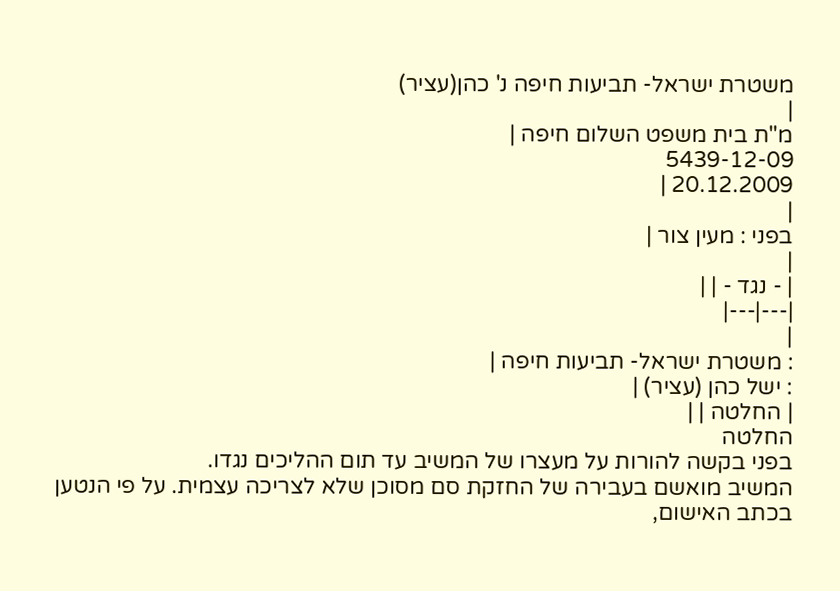משטרת ישראל- תביעות חיפה נ' כהן(עציר)
|
מ"ת בית משפט השלום חיפה |
5439-12-09
20.12.2009 |
|
בפני : מעין צור |
|
| - נגד - | |
|---|---|
|
: משטרת ישראל- תביעות חיפה |
: ישל כהן (עציר) |
| החלטה | |
החלטה
בפני בקשה להורות על מעצרו של המשיב עד תום ההליכים נגדו.
המשיב מואשם בעבירה של החזקת סם מסוכן שלא לצריכה עצמית. על פי הנטען בכתב האישום,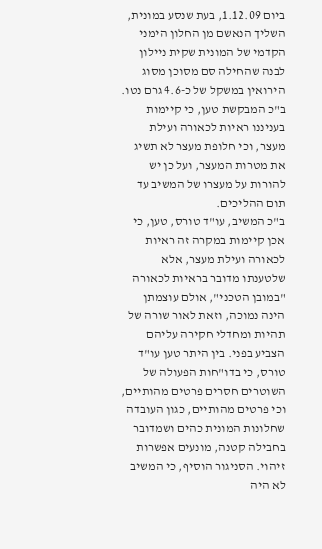ביום 1.12.09, בעת שנסע במונית, השליך הנאשם מן החלון הימני הקדמי של המונית שקית ניילון לבנה שהחילה סם מסוכן מסוג הירואין במשקל של כ-4.6 גרם נטו.
ב"כ המבקשת טען, כי קיימות בעניננו ראיות לכאורה ועילת מעצר, וכי חלופת מעצר לא תשיג את מטרות המעצר, ועל כן יש להורות על מעצרו של המשיב עד תום ההליכים.
ב"כ המשיב, עו"ד טורס, טען, כי אכן קיימות במקרה זה ראיות לכאורה ועילת מעצר, אלא שלטענתו מדובר בראיות לכאורה "במובן הטכני", אולם עוצמתן הינה נמוכה, וזאת לאור שורה של תהיות ומחדלי חקירה עליהם הצביע בפני. בין היתר טען עו"ד טורס, כי בדו"חות הפעולה של השוטרים חסרים פרטים מהותיים, וכי פרטים מהותיים, כגון העובדה שחלונות המונית כהים ושמדובר בחבילה קטנה, מונעים אפשרות זיהוי. הסניגור הוסיף, כי המשיב לא היה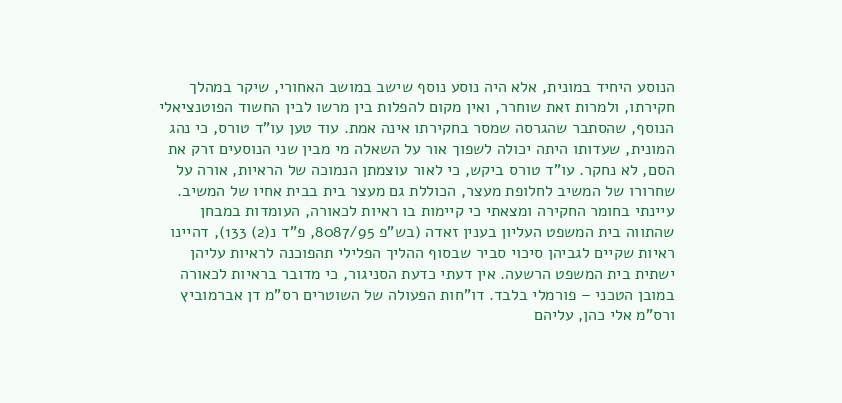הנוסע היחיד במונית, אלא היה נוסע נוסף שישב במושב האחורי, שיקר במהלך חקירתו, ולמרות זאת שוחרר, ואין מקום להפלות בין מרשו לבין החשוד הפוטנציאלי הנוסף, שהסתבר שהגרסה שמסר בחקירתו אינה אמת. עוד טען עו"ד טורס, כי נהג המונית, שעדותו היתה יכולה לשפוך אור על השאלה מי מבין שני הנוסעים זרק את הסם, לא נחקר. עו"ד טורס ביקש, כי לאור עוצמתן הנמוכה של הראיות, אורה על שחרורו של המשיב לחלופת מעצר, הכוללת גם מעצר בית בבית אחיו של המשיב.
עיינתי בחומר החקירה ומצאתי כי קיימות בו ראיות לכאורה, העומדות במבחן שהתווה בית המשפט העליון בענין זאדה (בש"פ 8087/95, פ"ד נ(2) 133), דהיינו ראיות שקיים לגביהן סיכוי סביר שבסוף ההליך הפלילי תהפוכנה לראיות עליהן ישתית בית המשפט הרשעה. אין דעתי כדעת הסניגור, כי מדובר בראיות לכאורה במובן הטכני – פורמלי בלבד. דו"חות הפעולה של השוטרים רס"מ דן אברמוביץ ורס"מ אלי כהן, עליהם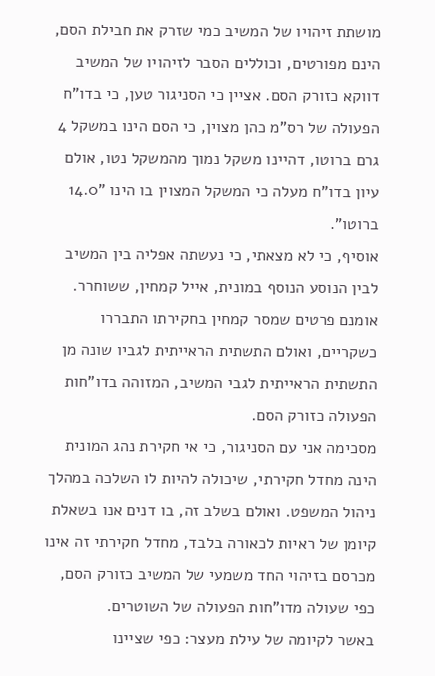מושתת זיהויו של המשיב כמי שזרק את חבילת הסם, הינם מפורטים, וכוללים הסבר לזיהויו של המשיב דווקא כזורק הסם. אציין כי הסניגור טען, כי בדו"ח הפעולה של רס"מ כהן מצוין, כי הסם הינו במשקל 4 גרם ברוטו, דהיינו משקל נמוך מהמשקל נטו, אולם עיון בדו"ח מעלה כי המשקל המצוין בו הינו "14.0 ברוטו".
אוסיף, כי לא מצאתי, כי נעשתה אפליה בין המשיב לבין הנוסע הנוסף במונית, אייל קמחין, ששוחרר. אומנם פרטים שמסר קמחין בחקירתו התבררו כשקריים, ואולם התשתית הראייתית לגביו שונה מן התשתית הראייתית לגבי המשיב, המזוהה בדו"חות הפעולה כזורק הסם.
מסכימה אני עם הסניגור, כי אי חקירת נהג המונית הינה מחדל חקירתי, שיכולה להיות לו השלכה במהלך ניהול המשפט. ואולם בשלב זה, בו דנים אנו בשאלת קיומן של ראיות לכאורה בלבד, מחדל חקירתי זה אינו מכרסם בזיהוי החד משמעי של המשיב כזורק הסם, כפי שעולה מדו"חות הפעולה של השוטרים.
באשר לקיומה של עילת מעצר: כפי שציינו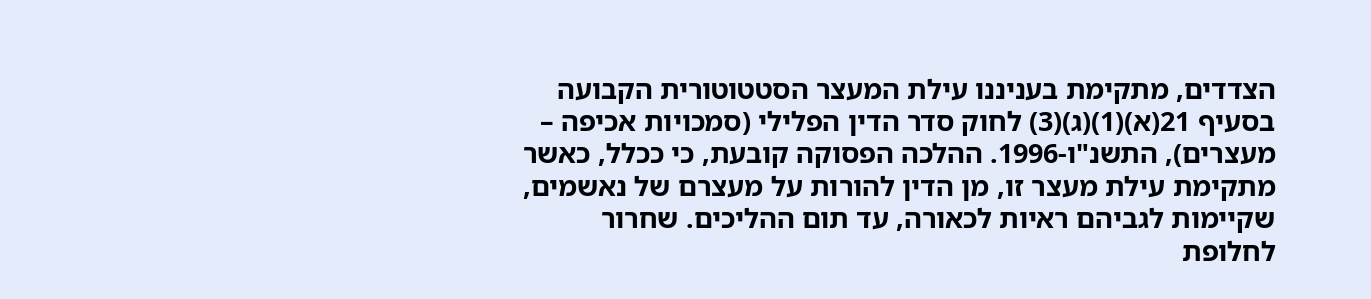הצדדים, מתקימת בעניננו עילת המעצר הסטטוטורית הקבועה בסעיף 21(א)(1)(ג)(3) לחוק סדר הדין הפלילי (סמכויות אכיפה – מעצרים), התשנ"ו-1996. ההלכה הפסוקה קובעת, כי ככלל, כאשר מתקימת עילת מעצר זו, מן הדין להורות על מעצרם של נאשמים, שקיימות לגביהם ראיות לכאורה, עד תום ההליכים. שחרור לחלופת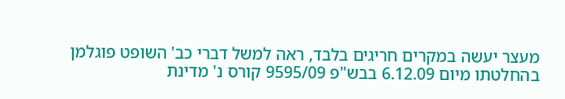מעצר יעשה במקרים חריגים בלבד, ראה למשל דברי כב' השופט פוגלמן בהחלטתו מיום 6.12.09 בבש"פ 9595/09 קורס נ' מדינת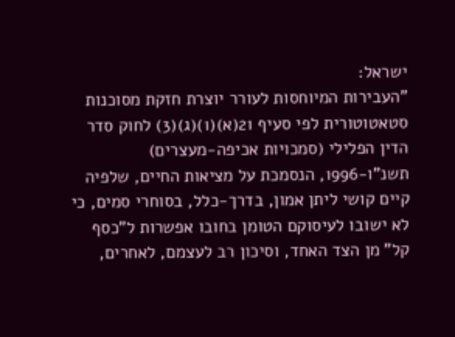ישראל:
"העבירות המיוחסות לעורר יוצרת חזקת מסוכנות סטאטוטורית לפי סעיף 21(א)(1)(ג)(3) לחוק סדר הדין הפלילי (סמכויות אכיפה-מעצרים) תשנ"ו-1996, הנסמכת על מציאות החיים, שלפיה קיים קושי ליתן אמון, בדרך-כלל, בסוחרי סמים, כי לא ישובו לעיסוקם הטומן בחובו אפשרות ל"כסף קל" מן הצד האחד, וסיכון רב לעצמם, לאחרים,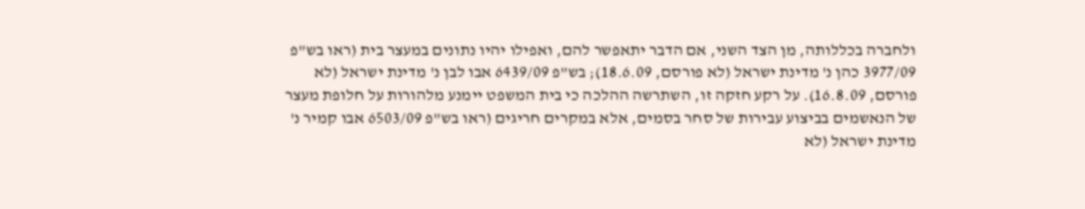ולחברה בכללותה, מן הצד השני, אם הדבר יתאפשר להם, ואפילו יהיו נתונים במעצר בית (ראו בש"פ 3977/09 כהן נ' מדינת ישראל (לא פורסם, 18.6.09); בש"פ 6439/09 אבו לבן נ' מדינת ישראל (לא פורסם, 16.8.09). על רקע חזקה זו, השתרשה ההלכה כי בית המשפט יימנע מלהורות על חלופת מעצר של הנאשמים בביצוע עבירות של סחר בסמים, אלא במקרים חריגים (ראו בש"פ 6503/09 אבו קמיר נ' מדינת ישראל (לא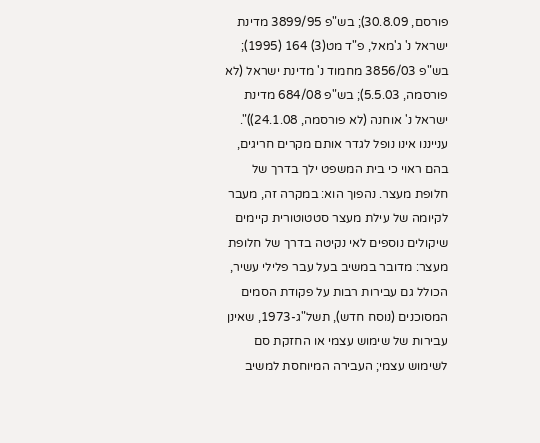פורסם, 30.8.09); בש"פ 3899/95 מדינת ישראל נ' ג'מאל, פ"ד מט(3) 164 (1995); בש"פ 3856/03 מחמוד נ' מדינת ישראל (לא פורסמה, 5.5.03); בש"פ 684/08 מדינת ישראל נ' אוחנה (לא פורסמה, 24.1.08))".
ענייננו אינו נופל לגדר אותם מקרים חריגים, בהם ראוי כי בית המשפט ילך בדרך של חלופת מעצר. נהפוך הוא: במקרה זה, מעבר לקיומה של עילת מעצר סטטוטורית קיימים שיקולים נוספים לאי נקיטה בדרך של חלופת מעצר: מדובר במשיב בעל עבר פלילי עשיר, הכולל גם עבירות רבות על פקודת הסמים המסוכנים (נוסח חדש), תשל"ג-1973, שאינן עבירות של שימוש עצמי או החזקת סם לשימוש עצמי; העבירה המיוחסת למשיב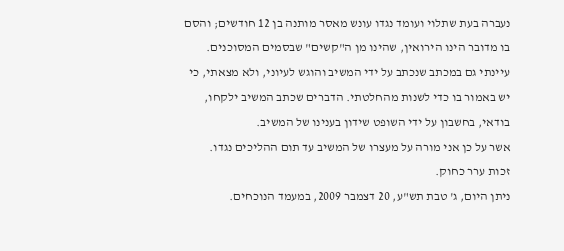נעברה בעת שתלוי ועומד נגדו עונש מאסר מותנה בן 12 חודשים; והסם בו מדובר הינו הירואין, שהינו מן ה"קשים" שבסמים המסוכנים.
עיינתי גם במכתב שנכתב על ידי המשיב והוגש לעיוני, ולא מצאתי, כי יש באמור בו כדי לשנות מהחלטתי. הדברים שכתב המשיב ילקחו, בודאי, בחשבון על ידי השופט שידון בענינו של המשיב.
אשר על כן אני מורה על מעצרו של המשיב עד תום ההליכים נגדו.
זכות ערר כחוק.
ניתן היום, ג' טבת תש"ע, 20 דצמבר 2009, במעמד הנוכחים.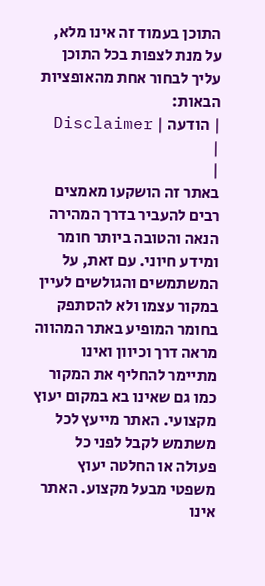התוכן בעמוד זה אינו מלא, על מנת לצפות בכל התוכן עליך לבחור אחת מהאופציות הבאות:
| הודעה | Disclaimer |
|
באתר זה הושקעו מאמצים רבים להעביר בדרך המהירה הנאה והטובה ביותר חומר ומידע חיוני. עם זאת, על המשתמשים והגולשים לעיין במקור עצמו ולא להסתפק בחומר המופיע באתר המהווה מראה דרך וכיוון ואינו מתיימר להחליף את המקור כמו גם שאינו בא במקום יעוץ מקצועי. האתר מייעץ לכל משתמש לקבל לפני כל פעולה או החלטה יעוץ משפטי מבעל מקצוע. האתר אינו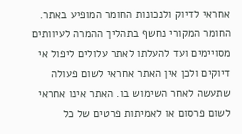אחראי לדיוק ולנכונות החומר המופיע באתר. החומר המקורי נחשף בתהליך ההמרה לעיוותים מסויימים ועד להעלתו לאתר עלולים ליפול אי דיוקים ולכן אין האתר אחראי לשום פעולה שתעשה לאחר השימוש בו. האתר אינו אחראי לשום פרסום או לאמיתות פרטים של כל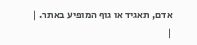אדם, תאגיד או גוף המופיע באתר. |
|